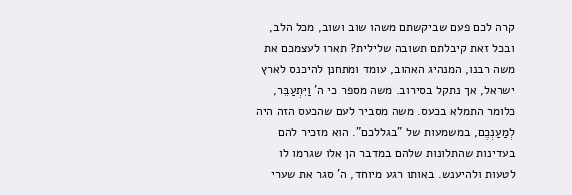קרה לכם פעם שביקשתם משהו שוב ושוב, מכל הלב, ובכל זאת קיבלתם תשובה שלילית? תארו לעצמכם את משה רבנו, המנהיג האהוב, עומד ומתחנן להיכנס לארץ ישראל, אך נתקל בסירוב. משה מספר כי ה' וַיִּתְעַבֵּר, כלומר התמלא בכעס. משה מסביר לעם שהכעס הזה היה לְמַעַנְכֶם, במשמעות של "בגללכם". הוא מזכיר להם בעדינות שהתלונות שלהם במדבר הן אלו שגרמו לו לטעות ולהיענש. באותו רגע מיוחד, ה' סגר את שערי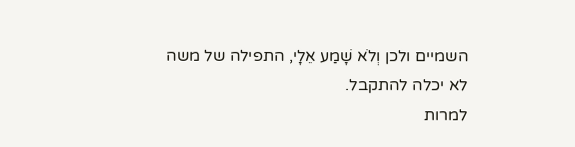השמיים ולכן וְלֹא שָׁמַע אֵלָי, התפילה של משה לא יכלה להתקבל.
למרות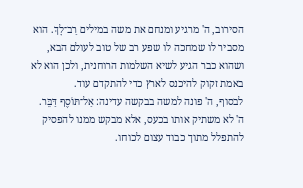הסירוב, ה' מרגיע ומנחם את משה במילים רַב־לָךְ. הוא מסביר לו שמחכה לו שפע רב של טוב לעולם הבא, ושהוא כבר הגיע לשיא השלמות הרוחנית, ולכן הוא לא באמת זקוק להיכנס לארץ כדי להתקדם עוד.
לבסוף, ה' פונה למשה בבקשה עדינה: אַל־תּוֹסֶף דַּבֵּר. ה' לא משתיק אותו בכעס, אלא מבקש ממנו להפסיק להתפלל מתוך כבוד עצום לכוחו.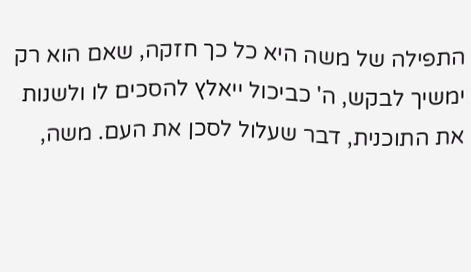התפילה של משה היא כל כך חזקה, שאם הוא רק ימשיך לבקש, ה' כביכול ייאלץ להסכים לו ולשנות את התוכנית, דבר שעלול לסכן את העם. משה,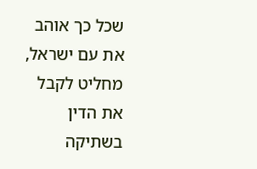שכל כך אוהב את עם ישראל, מחליט לקבל את הדין בשתיקה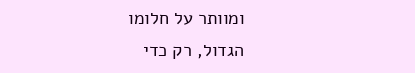ומוותר על חלומו הגדול, רק כדי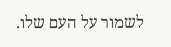לשמור על העם שלו.